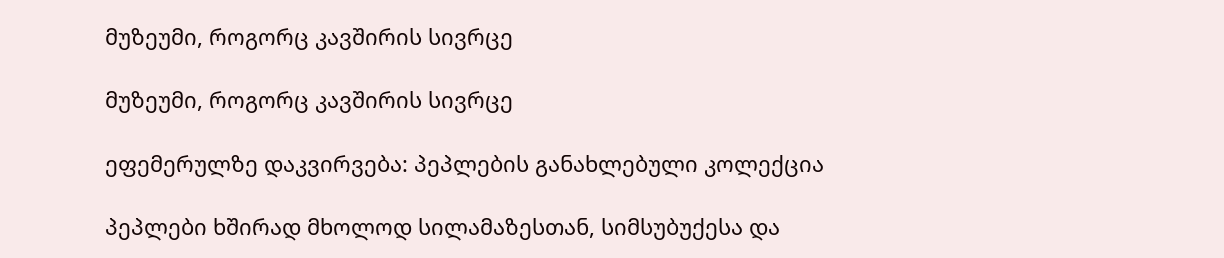მუზეუმი, როგორც კავშირის სივრცე

მუზეუმი, როგორც კავშირის სივრცე

ეფემერულზე დაკვირვება: პეპლების განახლებული კოლექცია

პეპლები ხშირად მხოლოდ სილამაზესთან, სიმსუბუქესა და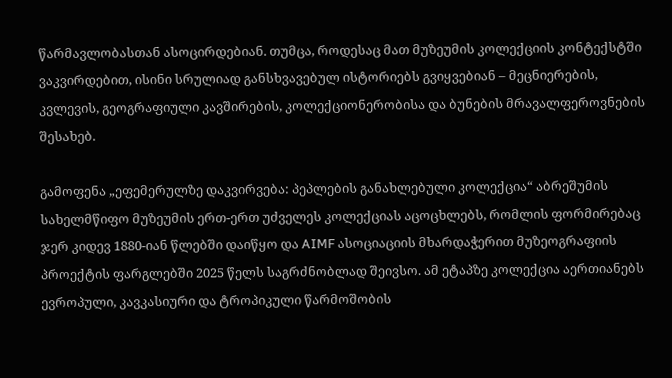წარმავლობასთან ასოცირდებიან. თუმცა, როდესაც მათ მუზეუმის კოლექციის კონტექსტში ვაკვირდებით, ისინი სრულიად განსხვავებულ ისტორიებს გვიყვებიან – მეცნიერების, კვლევის, გეოგრაფიული კავშირების, კოლექციონერობისა და ბუნების მრავალფეროვნების შესახებ.

გამოფენა „ეფემერულზე დაკვირვება: პეპლების განახლებული კოლექცია“ აბრეშუმის სახელმწიფო მუზეუმის ერთ-ერთ უძველეს კოლექციას აცოცხლებს, რომლის ფორმირებაც ჯერ კიდევ 1880-იან წლებში დაიწყო და AIMF ასოციაციის მხარდაჭერით მუზეოგრაფიის პროექტის ფარგლებში 2025 წელს საგრძნობლად შეივსო. ამ ეტაპზე კოლექცია აერთიანებს ევროპული, კავკასიური და ტროპიკული წარმოშობის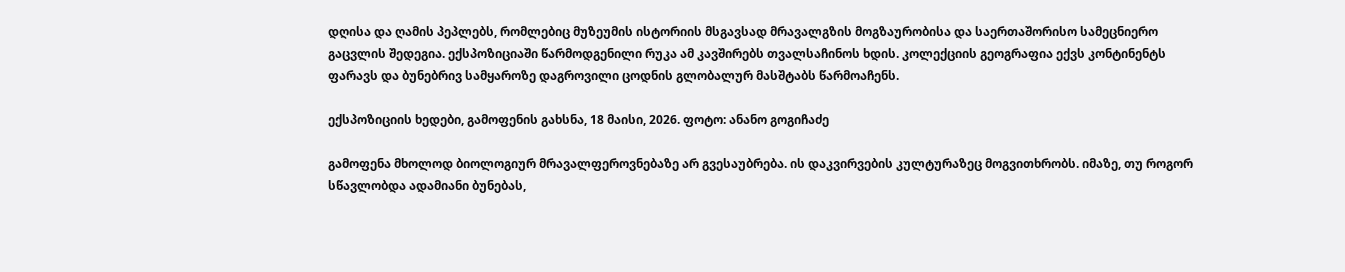დღისა და ღამის პეპლებს, რომლებიც მუზეუმის ისტორიის მსგავსად მრავალგზის მოგზაურობისა და საერთაშორისო სამეცნიერო გაცვლის შედეგია. ექსპოზიციაში წარმოდგენილი რუკა ამ კავშირებს თვალსაჩინოს ხდის. კოლექციის გეოგრაფია ექვს კონტინენტს ფარავს და ბუნებრივ სამყაროზე დაგროვილი ცოდნის გლობალურ მასშტაბს წარმოაჩენს.

ექსპოზიციის ხედები, გამოფენის გახსნა, 18 მაისი, 2026. ფოტო: ანანო გოგიჩაძე

გამოფენა მხოლოდ ბიოლოგიურ მრავალფეროვნებაზე არ გვესაუბრება. ის დაკვირვების კულტურაზეც მოგვითხრობს. იმაზე, თუ როგორ სწავლობდა ადამიანი ბუნებას,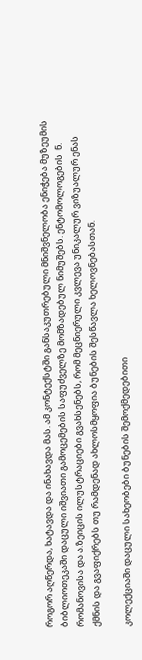როგორ აღწერდა, ხატავდა და ინახავდა მას. ამ კონტექსტში განსაკუთრებული მნიშვნელობა ენიჭება მუზეუმის ბიბლიოთეკაში დაცული იშვიათი გამოცემების საფუძველზე მომზადებულ ნიმუშებს. ენტომოლოგების  ნ. რომანოვისა და ა.ზეიცის ილუსტრაციები გვახსენებს, რომ მეცნიერული კვლევა უნიკალურ ვიზუალურ ენას ქმნის და გვაფიქრებს თუ რამდენად ახლოსმყოფია ბუნების შესწავლა ხელოვნებასთან.

კოლექციაში დაცული სახეობები ბუნების შემოქმედებითი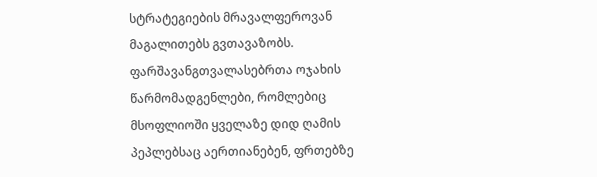სტრატეგიების მრავალფეროვან მაგალითებს გვთავაზობს. ფარშავანგთვალასებრთა ოჯახის წარმომადგენლები, რომლებიც მსოფლიოში ყველაზე დიდ ღამის პეპლებსაც აერთიანებენ, ფრთებზე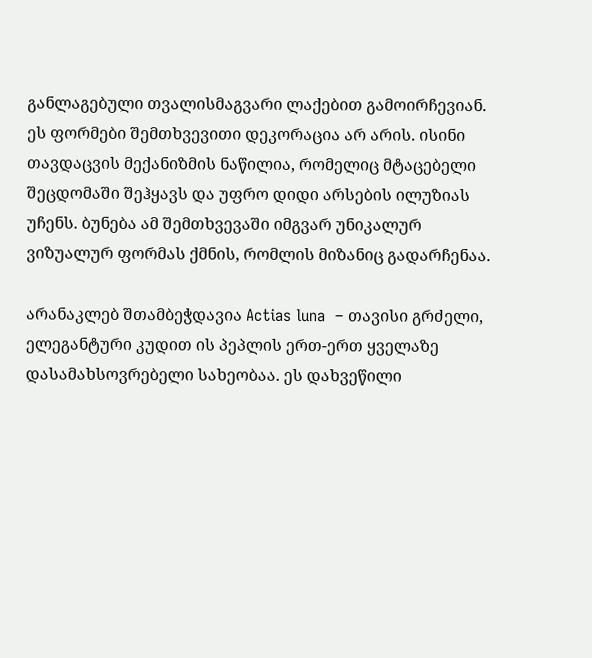განლაგებული თვალისმაგვარი ლაქებით გამოირჩევიან. ეს ფორმები შემთხვევითი დეკორაცია არ არის. ისინი თავდაცვის მექანიზმის ნაწილია, რომელიც მტაცებელი შეცდომაში შეჰყავს და უფრო დიდი არსების ილუზიას უჩენს. ბუნება ამ შემთხვევაში იმგვარ უნიკალურ ვიზუალურ ფორმას ქმნის, რომლის მიზანიც გადარჩენაა.

არანაკლებ შთამბეჭდავია Actias luna  – თავისი გრძელი, ელეგანტური კუდით ის პეპლის ერთ-ერთ ყველაზე დასამახსოვრებელი სახეობაა. ეს დახვეწილი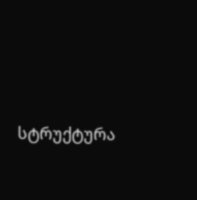სტრუქტურა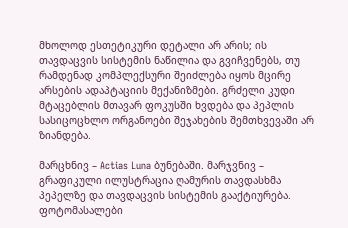მხოლოდ ესთეტიკური დეტალი არ არის; ის თავდაცვის სისტემის ნაწილია და გვიჩვენებს, თუ რამდენად კომპლექსური შეიძლება იყოს მცირე არსების ადაპტაციის მექანიზმები. გრძელი კუდი მტაცებლის მთავარ ფოკუსში ხვდება და პეპლის სასიცოცხლო ორგანოები შეჯახების შემთხვევაში არ ზიანდება.

მარცხნივ – Actias Luna ბუნებაში. მარჯვნივ – გრაფიკული ილუსტრაცია ღამურის თავდასხმა პეპელზე და თავდაცვის სისტემის გააქტიურება. ფოტომასალები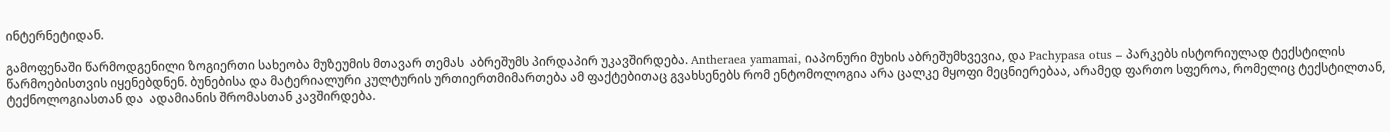ინტერნეტიდან.

გამოფენაში წარმოდგენილი ზოგიერთი სახეობა მუზეუმის მთავარ თემას  აბრეშუმს პირდაპირ უკავშირდება. Antheraea yamamai, იაპონური მუხის აბრეშუმხვევია, და Pachypasa otus – პარკებს ისტორიულად ტექსტილის წარმოებისთვის იყენებდნენ. ბუნებისა და მატერიალური კულტურის ურთიერთმიმართება ამ ფაქტებითაც გვახსენებს რომ ენტომოლოგია არა ცალკე მყოფი მეცნიერებაა, არამედ ფართო სფეროა, რომელიც ტექსტილთან, ტექნოლოგიასთან და  ადამიანის შრომასთან კავშირდება.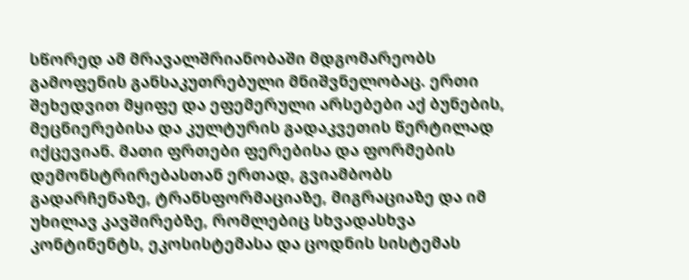სწორედ ამ მრავალშრიანობაში მდგომარეობს გამოფენის განსაკუთრებული მნიშვნელობაც. ერთი შეხედვით მყიფე და ეფემერული არსებები აქ ბუნების, მეცნიერებისა და კულტურის გადაკვეთის წერტილად იქცევიან. მათი ფრთები ფერებისა და ფორმების დემონსტრირებასთან ერთად, გვიამბობს გადარჩენაზე, ტრანსფორმაციაზე, მიგრაციაზე და იმ უხილავ კავშირებზე, რომლებიც სხვადასხვა კონტინენტს, ეკოსისტემასა და ცოდნის სისტემას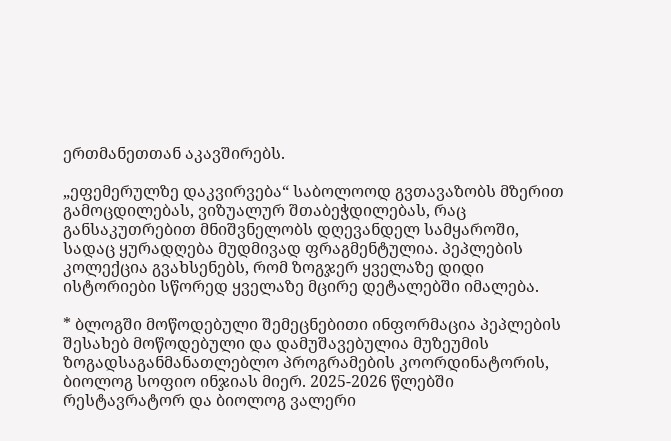ერთმანეთთან აკავშირებს.

„ეფემერულზე დაკვირვება“ საბოლოოდ გვთავაზობს მზერით გამოცდილებას, ვიზუალურ შთაბეჭდილებას, რაც განსაკუთრებით მნიშვნელობს დღევანდელ სამყაროში, სადაც ყურადღება მუდმივად ფრაგმენტულია. პეპლების კოლექცია გვახსენებს, რომ ზოგჯერ ყველაზე დიდი ისტორიები სწორედ ყველაზე მცირე დეტალებში იმალება.

* ბლოგში მოწოდებული შემეცნებითი ინფორმაცია პეპლების შესახებ მოწოდებული და დამუშავებულია მუზეუმის ზოგადსაგანმანათლებლო პროგრამების კოორდინატორის, ბიოლოგ სოფიო ინჯიას მიერ. 2025-2026 წლებში რესტავრატორ და ბიოლოგ ვალერი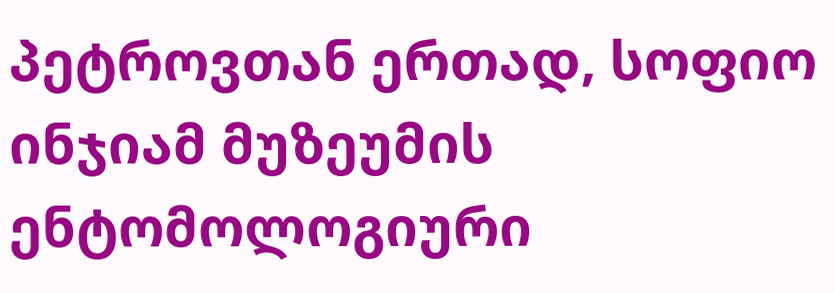პეტროვთან ერთად, სოფიო ინჯიამ მუზეუმის ენტომოლოგიური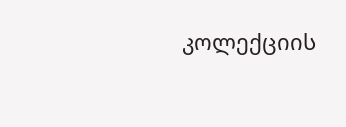კოლექციის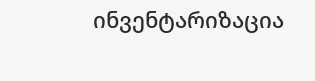ინვენტარიზაცია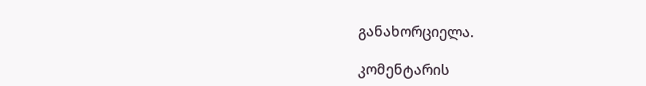განახორციელა.

კომენტარის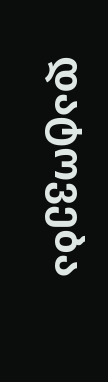დატოვება